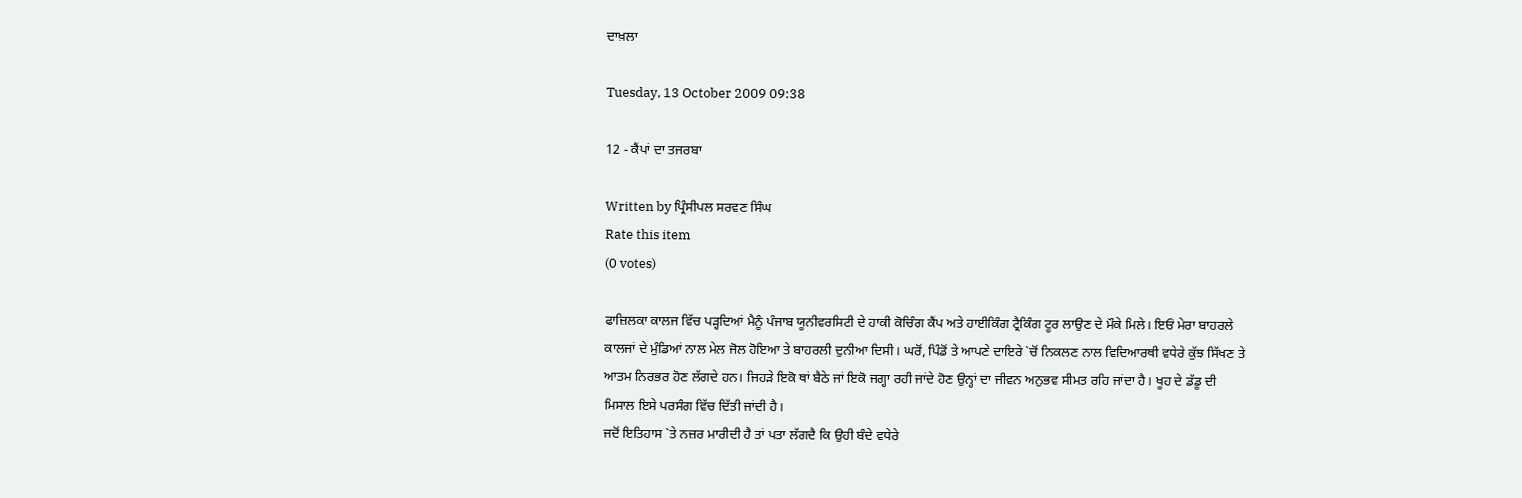ਦਾਖ਼ਲਾ

Tuesday, 13 October 2009 09:38

12 - ਕੈਂਪਾਂ ਦਾ ਤਜਰਬਾ

Written by ਪ੍ਰਿੰਸੀਪਲ ਸਰਵਣ ਸਿੰਘ
Rate this item
(0 votes)

ਫਾਜ਼ਿਲਕਾ ਕਾਲਜ ਵਿੱਚ ਪੜ੍ਹਦਿਆਂ ਮੈਨੂੰ ਪੰਜਾਬ ਯੂਨੀਵਰਸਿਟੀ ਦੇ ਹਾਕੀ ਕੋਚਿੰਗ ਕੈਂਪ ਅਤੇ ਹਾਈਕਿੰਗ ਟ੍ਰੈਕਿੰਗ ਟੂਰ ਲਾਉਣ ਦੇ ਮੌਕੇ ਮਿਲੇ। ਇਓਂ ਮੇਰਾ ਬਾਹਰਲੇ ਕਾਲਜਾਂ ਦੇ ਮੁੰਡਿਆਂ ਨਾਲ ਮੇਲ ਜੋਲ ਹੋਇਆ ਤੇ ਬਾਹਰਲੀ ਦੁਨੀਆ ਦਿਸੀ। ਘਰੋਂ, ਪਿੰਡੋਂ ਤੇ ਆਪਣੇ ਦਾਇਰੇ `ਚੋਂ ਨਿਕਲਣ ਨਾਲ ਵਿਦਿਆਰਥੀ ਵਧੇਰੇ ਕੁੱਝ ਸਿੱਖਣ ਤੇ ਆਤਮ ਨਿਰਭਰ ਹੋਣ ਲੱਗਦੇ ਹਨ। ਜਿਹੜੇ ਇਕੋ ਥਾਂ ਬੈਠੇ ਜਾਂ ਇਕੋ ਜਗ੍ਹਾ ਰਹੀ ਜਾਂਦੇ ਹੋਣ ਉਨ੍ਹਾਂ ਦਾ ਜੀਵਨ ਅਨੁਭਵ ਸੀਮਤ ਰਹਿ ਜਾਂਦਾ ਹੈ। ਖੂਹ ਦੇ ਡੱਡੂ ਦੀ ਮਿਸਾਲ ਇਸੇ ਪਰਸੰਗ ਵਿੱਚ ਦਿੱਤੀ ਜਾਂਦੀ ਹੈ।
ਜਦੋਂ ਇਤਿਹਾਸ `ਤੇ ਨਜ਼ਰ ਮਾਰੀਦੀ ਹੈ ਤਾਂ ਪਤਾ ਲੱਗਦੈ ਕਿ ਉਹੀ ਬੰਦੇ ਵਧੇਰੇ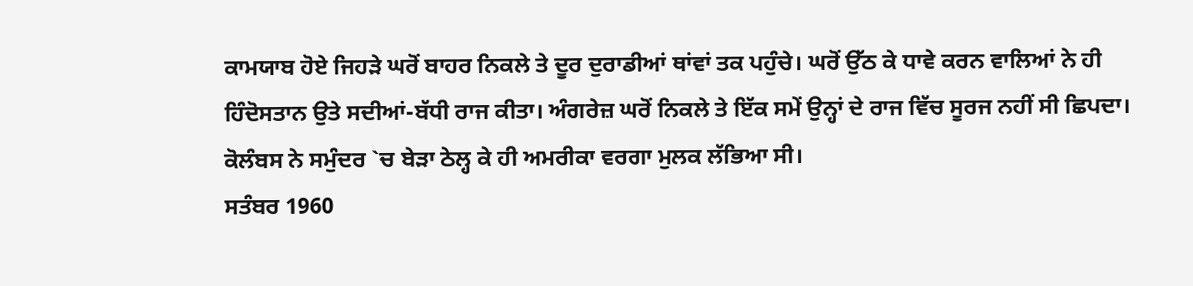ਕਾਮਯਾਬ ਹੋਏ ਜਿਹੜੇ ਘਰੋਂ ਬਾਹਰ ਨਿਕਲੇ ਤੇ ਦੂਰ ਦੁਰਾਡੀਆਂ ਥਾਂਵਾਂ ਤਕ ਪਹੁੰਚੇ। ਘਰੋਂ ਉੱਠ ਕੇ ਧਾਵੇ ਕਰਨ ਵਾਲਿਆਂ ਨੇ ਹੀ ਹਿੰਦੋਸਤਾਨ ਉਤੇ ਸਦੀਆਂ-ਬੱਧੀ ਰਾਜ ਕੀਤਾ। ਅੰਗਰੇਜ਼ ਘਰੋਂ ਨਿਕਲੇ ਤੇ ਇੱਕ ਸਮੇਂ ਉਨ੍ਹਾਂ ਦੇ ਰਾਜ ਵਿੱਚ ਸੂਰਜ ਨਹੀਂ ਸੀ ਛਿਪਦਾ। ਕੋਲੰਬਸ ਨੇ ਸਮੁੰਦਰ `ਚ ਬੇੜਾ ਠੇਲ੍ਹ ਕੇ ਹੀ ਅਮਰੀਕਾ ਵਰਗਾ ਮੁਲਕ ਲੱਭਿਆ ਸੀ।
ਸਤੰਬਰ 1960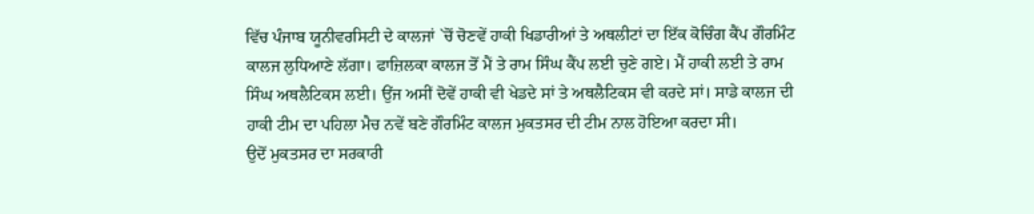ਵਿੱਚ ਪੰਜਾਬ ਯੂਨੀਵਰਸਿਟੀ ਦੇ ਕਾਲਜਾਂ `ਚੋਂ ਚੋਣਵੇਂ ਹਾਕੀ ਖਿਡਾਰੀਆਂ ਤੇ ਅਥਲੀਟਾਂ ਦਾ ਇੱਕ ਕੋਚਿੰਗ ਕੈਂਪ ਗੌਰਮਿੰਟ ਕਾਲਜ ਲੁਧਿਆਣੇ ਲੱਗਾ। ਫਾਜ਼ਿਲਕਾ ਕਾਲਜ ਤੋਂ ਮੈਂ ਤੇ ਰਾਮ ਸਿੰਘ ਕੈਂਪ ਲਈ ਚੁਣੇ ਗਏ। ਮੈਂ ਹਾਕੀ ਲਈ ਤੇ ਰਾਮ ਸਿੰਘ ਅਥਲੈਟਿਕਸ ਲਈ। ਉਂਜ ਅਸੀਂ ਦੋਵੇਂ ਹਾਕੀ ਵੀ ਖੇਡਦੇ ਸਾਂ ਤੇ ਅਥਲੈਟਿਕਸ ਵੀ ਕਰਦੇ ਸਾਂ। ਸਾਡੇ ਕਾਲਜ ਦੀ ਹਾਕੀ ਟੀਮ ਦਾ ਪਹਿਲਾ ਮੈਚ ਨਵੇਂ ਬਣੇ ਗੌਰਮਿੰਟ ਕਾਲਜ ਮੁਕਤਸਰ ਦੀ ਟੀਮ ਨਾਲ ਹੋਇਆ ਕਰਦਾ ਸੀ।
ਉਦੋਂ ਮੁਕਤਸਰ ਦਾ ਸਰਕਾਰੀ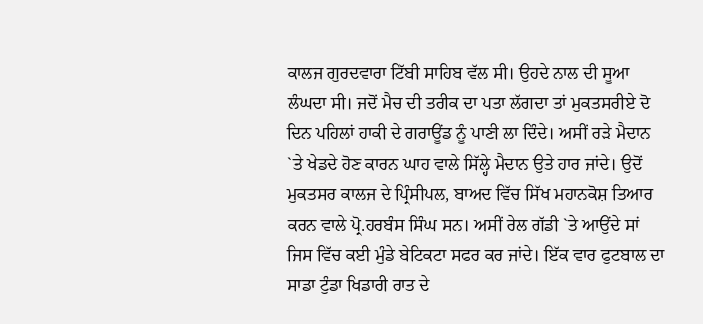ਕਾਲਜ ਗੁਰਦਵਾਰਾ ਟਿੱਬੀ ਸਾਹਿਬ ਵੱਲ ਸੀ। ਉਹਦੇ ਨਾਲ ਦੀ ਸੂਆ ਲੰਘਦਾ ਸੀ। ਜਦੋਂ ਮੈਚ ਦੀ ਤਰੀਕ ਦਾ ਪਤਾ ਲੱਗਦਾ ਤਾਂ ਮੁਕਤਸਰੀਏ ਦੋ ਦਿਨ ਪਹਿਲਾਂ ਹਾਕੀ ਦੇ ਗਰਾਊਂਡ ਨੂੰ ਪਾਣੀ ਲਾ ਦਿੰਦੇ। ਅਸੀਂ ਰੜੇ ਮੈਦਾਨ `ਤੇ ਖੇਡਦੇ ਹੋਣ ਕਾਰਨ ਘਾਹ ਵਾਲੇ ਸਿੱਲ੍ਹੇ ਮੈਦਾਨ ਉਤੇ ਹਾਰ ਜਾਂਦੇ। ਉਦੋਂ ਮੁਕਤਸਰ ਕਾਲਜ ਦੇ ਪ੍ਰਿੰਸੀਪਲ, ਬਾਅਦ ਵਿੱਚ ਸਿੱਖ ਮਹਾਨਕੋਸ਼ ਤਿਆਰ ਕਰਨ ਵਾਲੇ ਪ੍ਰੋ.ਹਰਬੰਸ ਸਿੰਘ ਸਨ। ਅਸੀਂ ਰੇਲ ਗੱਡੀ `ਤੇ ਆਉਂਦੇ ਸਾਂ ਜਿਸ ਵਿੱਚ ਕਈ ਮੁੰਡੇ ਬੇਟਿਕਟਾ ਸਫਰ ਕਰ ਜਾਂਦੇ। ਇੱਕ ਵਾਰ ਫੁਟਬਾਲ ਦਾ ਸਾਡਾ ਟੁੰਡਾ ਖਿਡਾਰੀ ਰਾਤ ਦੇ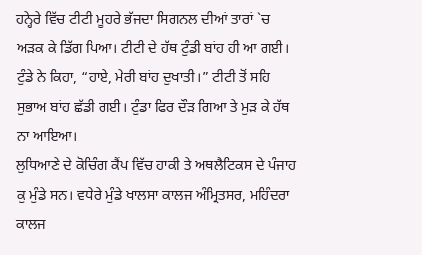ਹਨ੍ਹੇਰੇ ਵਿੱਚ ਟੀਟੀ ਮੂਹਰੇ ਭੱਜਦਾ ਸਿਗਨਲ ਦੀਆਂ ਤਾਰਾਂ `ਚ ਅੜਕ ਕੇ ਡਿੱਗ ਪਿਆ। ਟੀਟੀ ਦੇ ਹੱਥ ਟੁੰਡੀ ਬਾਂਹ ਹੀ ਆ ਗਈ। ਟੁੰਡੇ ਨੇ ਕਿਹਾ, “ਹਾਏ, ਮੇਰੀ ਬਾਂਹ ਦੁਖਾਤੀ।” ਟੀਟੀ ਤੋਂ ਸਹਿ ਸੁਭਾਅ ਬਾਂਹ ਛੱਡੀ ਗਈ। ਟੁੰਡਾ ਫਿਰ ਦੌੜ ਗਿਆ ਤੇ ਮੁੜ ਕੇ ਹੱਥ ਨਾ ਆਇਆ।
ਲੁਧਿਆਣੇ ਦੇ ਕੋਚਿੰਗ ਕੈਂਪ ਵਿੱਚ ਹਾਕੀ ਤੇ ਅਥਲੈਟਿਕਸ ਦੇ ਪੰਜਾਹ ਕੁ ਮੁੰਡੇ ਸਨ। ਵਧੇਰੇ ਮੁੰਡੇ ਖਾਲਸਾ ਕਾਲਜ ਅੰਮ੍ਰਿਤਸਰ, ਮਹਿੰਦਰਾ ਕਾਲਜ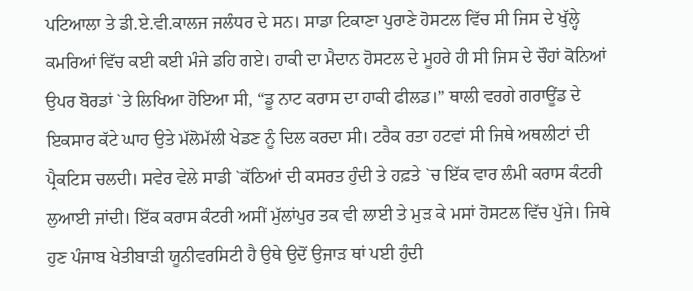ਪਟਿਆਲਾ ਤੇ ਡੀ.ਏ.ਵੀ.ਕਾਲਜ ਜਲੰਧਰ ਦੇ ਸਨ। ਸਾਡਾ ਟਿਕਾਣਾ ਪੁਰਾਣੇ ਹੋਸਟਲ ਵਿੱਚ ਸੀ ਜਿਸ ਦੇ ਖੁੱਲ੍ਹੇ ਕਮਰਿਆਂ ਵਿੱਚ ਕਈ ਕਈ ਮੰਜੇ ਡਹਿ ਗਏ। ਹਾਕੀ ਦਾ ਮੈਦਾਨ ਹੋਸਟਲ ਦੇ ਮੂਹਰੇ ਹੀ ਸੀ ਜਿਸ ਦੇ ਚੌਹਾਂ ਕੋਨਿਆਂ ਉਪਰ ਬੋਰਡਾਂ `ਤੇ ਲਿਖਿਆ ਹੋਇਆ ਸੀ, “ਡੂ ਨਾਟ ਕਰਾਸ ਦਾ ਹਾਕੀ ਫੀਲਡ।” ਥਾਲੀ ਵਰਗੇ ਗਰਾਊਂਡ ਦੇ ਇਕਸਾਰ ਕੱਟੇ ਘਾਹ ਉਤੇ ਮੱਲੋਮੱਲੀ ਖੇਡਣ ਨੂੰ ਦਿਲ ਕਰਦਾ ਸੀ। ਟਰੈਕ ਰਤਾ ਹਟਵਾਂ ਸੀ ਜਿਥੇ ਅਥਲੀਟਾਂ ਦੀ ਪ੍ਰੈਕਟਿਸ ਚਲਦੀ। ਸਵੇਰ ਵੇਲੇ ਸਾਡੀ `ਕੱਠਿਆਂ ਦੀ ਕਸਰਤ ਹੁੰਦੀ ਤੇ ਹਫ਼ਤੇ `ਚ ਇੱਕ ਵਾਰ ਲੰਮੀ ਕਰਾਸ ਕੰਟਰੀ ਲੁਆਈ ਜਾਂਦੀ। ਇੱਕ ਕਰਾਸ ਕੰਟਰੀ ਅਸੀਂ ਮੁੱਲਾਂਪੁਰ ਤਕ ਵੀ ਲਾਈ ਤੇ ਮੁੜ ਕੇ ਮਸਾਂ ਹੋਸਟਲ ਵਿੱਚ ਪੁੱਜੇ। ਜਿਥੇ ਹੁਣ ਪੰਜਾਬ ਖੇਤੀਬਾੜੀ ਯੂਨੀਵਰਸਿਟੀ ਹੈ ਉਥੇ ਉਦੋਂ ਉਜਾੜ ਥਾਂ ਪਈ ਹੁੰਦੀ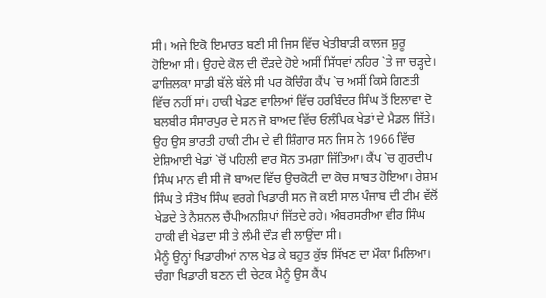ਸੀ। ਅਜੇ ਇਕੋ ਇਮਾਰਤ ਬਣੀ ਸੀ ਜਿਸ ਵਿੱਚ ਖੇਤੀਬਾੜੀ ਕਾਲਜ ਸ਼ੁਰੂ ਹੋਇਆ ਸੀ। ਉਹਦੇ ਕੋਲ ਦੀ ਦੌੜਦੇ ਹੋਏ ਅਸੀਂ ਸਿੱਧਵਾਂ ਨਹਿਰ `ਤੇ ਜਾ ਚੜ੍ਹਦੇ।
ਫਾਜ਼ਿਲਕਾ ਸਾਡੀ ਬੱਲੇ ਬੱਲੇ ਸੀ ਪਰ ਕੋਚਿੰਗ ਕੈਂਪ `ਚ ਅਸੀਂ ਕਿਸੇ ਗਿਣਤੀ ਵਿੱਚ ਨਹੀਂ ਸਾਂ। ਹਾਕੀ ਖੇਡਣ ਵਾਲਿਆਂ ਵਿੱਚ ਹਰਬਿੰਦਰ ਸਿੰਘ ਤੋਂ ਇਲਾਵਾ ਦੋ ਬਲਬੀਰ ਸੰਸਾਰਪੁਰ ਦੇ ਸਨ ਜੋ ਬਾਅਦ ਵਿੱਚ ਓਲੰਪਿਕ ਖੇਡਾਂ ਦੇ ਮੈਡਲ ਜਿੱਤੇ। ਉਹ ਉਸ ਭਾਰਤੀ ਹਾਕੀ ਟੀਮ ਦੇ ਵੀ ਸ਼ਿੰਗਾਰ ਸਨ ਜਿਸ ਨੇ 1966 ਵਿੱਚ ਏਸ਼ਿਆਈ ਖੇਡਾਂ `ਚੋਂ ਪਹਿਲੀ ਵਾਰ ਸੋਨ ਤਮਗ਼ਾ ਜਿੱਤਿਆ। ਕੈਂਪ `ਚ ਗੁਰਦੀਪ ਸਿੰਘ ਮਾਨ ਵੀ ਸੀ ਜੋ ਬਾਅਦ ਵਿੱਚ ਉਚਕੋਟੀ ਦਾ ਕੋਚ ਸਾਬਤ ਹੋਇਆ। ਰੇਸ਼ਮ ਸਿੰਘ ਤੇ ਸੰਤੋਖ ਸਿੰਘ ਵਰਗੇ ਖਿਡਾਰੀ ਸਨ ਜੋ ਕਈ ਸਾਲ ਪੰਜਾਬ ਦੀ ਟੀਮ ਵੱਲੋਂ ਖੇਡਦੇ ਤੇ ਨੈਸ਼ਨਲ ਚੈਂਪੀਅਨਸ਼ਿਪਾਂ ਜਿੱਤਦੇ ਰਹੇ। ਅੰਬਰਸਰੀਆ ਵੀਰ ਸਿੰਘ ਹਾਕੀ ਵੀ ਖੇਡਦਾ ਸੀ ਤੇ ਲੰਮੀ ਦੌੜ ਵੀ ਲਾਉਂਦਾ ਸੀ।
ਮੈਨੂੰ ਉਨ੍ਹਾਂ ਖਿਡਾਰੀਆਂ ਨਾਲ ਖੇਡ ਕੇ ਬਹੁਤ ਕੁੱਝ ਸਿੱਖਣ ਦਾ ਮੌਕਾ ਮਿਲਿਆ। ਚੰਗਾ ਖਿਡਾਰੀ ਬਣਨ ਦੀ ਚੇਟਕ ਮੈਨੂੰ ਉਸ ਕੈਂਪ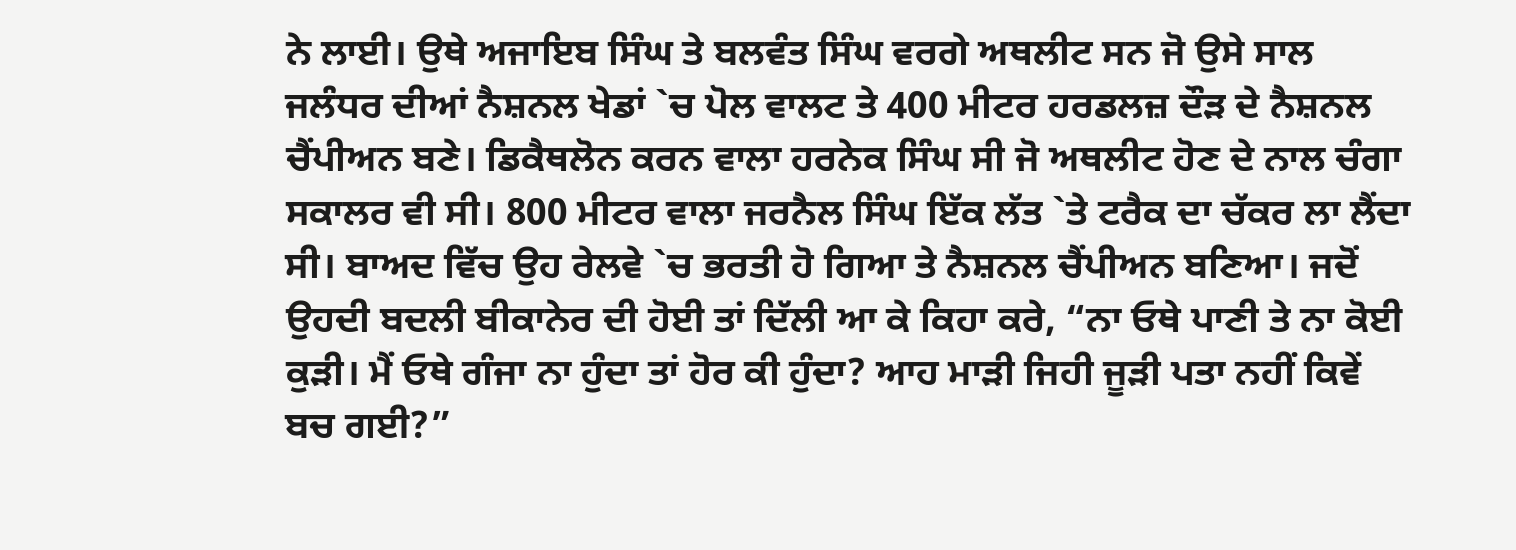ਨੇ ਲਾਈ। ਉਥੇ ਅਜਾਇਬ ਸਿੰਘ ਤੇ ਬਲਵੰਤ ਸਿੰਘ ਵਰਗੇ ਅਥਲੀਟ ਸਨ ਜੋ ਉਸੇ ਸਾਲ ਜਲੰਧਰ ਦੀਆਂ ਨੈਸ਼ਨਲ ਖੇਡਾਂ `ਚ ਪੋਲ ਵਾਲਟ ਤੇ 400 ਮੀਟਰ ਹਰਡਲਜ਼ ਦੌੜ ਦੇ ਨੈਸ਼ਨਲ ਚੈਂਪੀਅਨ ਬਣੇ। ਡਿਕੈਥਲੋਨ ਕਰਨ ਵਾਲਾ ਹਰਨੇਕ ਸਿੰਘ ਸੀ ਜੋ ਅਥਲੀਟ ਹੋਣ ਦੇ ਨਾਲ ਚੰਗਾ ਸਕਾਲਰ ਵੀ ਸੀ। 800 ਮੀਟਰ ਵਾਲਾ ਜਰਨੈਲ ਸਿੰਘ ਇੱਕ ਲੱਤ `ਤੇ ਟਰੈਕ ਦਾ ਚੱਕਰ ਲਾ ਲੈਂਦਾ ਸੀ। ਬਾਅਦ ਵਿੱਚ ਉਹ ਰੇਲਵੇ `ਚ ਭਰਤੀ ਹੋ ਗਿਆ ਤੇ ਨੈਸ਼ਨਲ ਚੈਂਪੀਅਨ ਬਣਿਆ। ਜਦੋਂ ਉਹਦੀ ਬਦਲੀ ਬੀਕਾਨੇਰ ਦੀ ਹੋਈ ਤਾਂ ਦਿੱਲੀ ਆ ਕੇ ਕਿਹਾ ਕਰੇ, “ਨਾ ਓਥੇ ਪਾਣੀ ਤੇ ਨਾ ਕੋਈ ਕੁੜੀ। ਮੈਂ ਓਥੇ ਗੰਜਾ ਨਾ ਹੁੰਦਾ ਤਾਂ ਹੋਰ ਕੀ ਹੁੰਦਾ? ਆਹ ਮਾੜੀ ਜਿਹੀ ਜੂੜੀ ਪਤਾ ਨਹੀਂ ਕਿਵੇਂ ਬਚ ਗਈ?”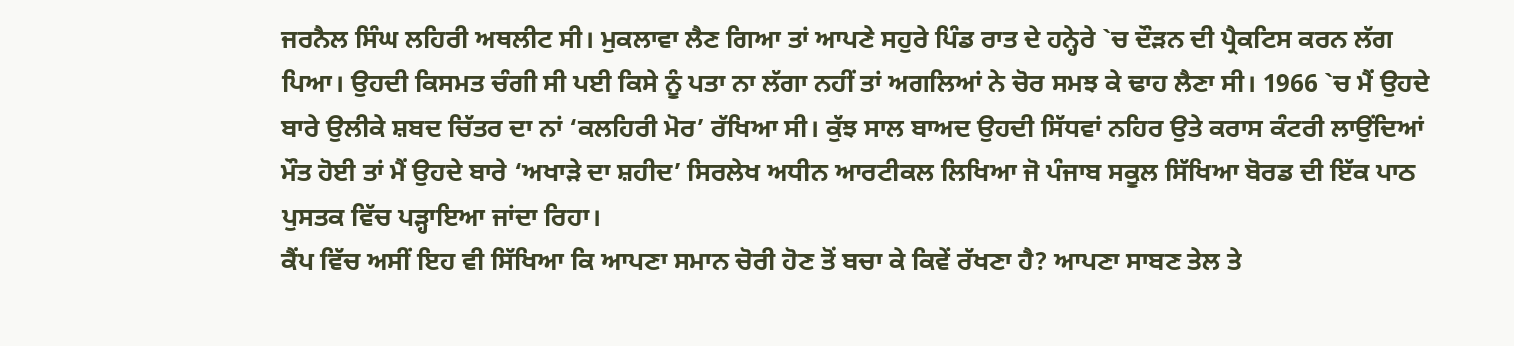ਜਰਨੈਲ ਸਿੰਘ ਲਹਿਰੀ ਅਥਲੀਟ ਸੀ। ਮੁਕਲਾਵਾ ਲੈਣ ਗਿਆ ਤਾਂ ਆਪਣੇ ਸਹੁਰੇ ਪਿੰਡ ਰਾਤ ਦੇ ਹਨ੍ਹੇਰੇ `ਚ ਦੌੜਨ ਦੀ ਪ੍ਰੈਕਟਿਸ ਕਰਨ ਲੱਗ ਪਿਆ। ਉਹਦੀ ਕਿਸਮਤ ਚੰਗੀ ਸੀ ਪਈ ਕਿਸੇ ਨੂੰ ਪਤਾ ਨਾ ਲੱਗਾ ਨਹੀਂ ਤਾਂ ਅਗਲਿਆਂ ਨੇ ਚੋਰ ਸਮਝ ਕੇ ਢਾਹ ਲੈਣਾ ਸੀ। 1966 `ਚ ਮੈਂ ਉਹਦੇ ਬਾਰੇ ਉਲੀਕੇ ਸ਼ਬਦ ਚਿੱਤਰ ਦਾ ਨਾਂ ‘ਕਲਹਿਰੀ ਮੋਰ’ ਰੱਖਿਆ ਸੀ। ਕੁੱਝ ਸਾਲ ਬਾਅਦ ਉਹਦੀ ਸਿੱਧਵਾਂ ਨਹਿਰ ਉਤੇ ਕਰਾਸ ਕੰਟਰੀ ਲਾਉਂਦਿਆਂ ਮੌਤ ਹੋਈ ਤਾਂ ਮੈਂ ਉਹਦੇ ਬਾਰੇ ‘ਅਖਾੜੇ ਦਾ ਸ਼ਹੀਦ’ ਸਿਰਲੇਖ ਅਧੀਨ ਆਰਟੀਕਲ ਲਿਖਿਆ ਜੋ ਪੰਜਾਬ ਸਕੂਲ ਸਿੱਖਿਆ ਬੋਰਡ ਦੀ ਇੱਕ ਪਾਠ ਪੁਸਤਕ ਵਿੱਚ ਪੜ੍ਹਾਇਆ ਜਾਂਦਾ ਰਿਹਾ।
ਕੈਂਪ ਵਿੱਚ ਅਸੀਂ ਇਹ ਵੀ ਸਿੱਖਿਆ ਕਿ ਆਪਣਾ ਸਮਾਨ ਚੋਰੀ ਹੋਣ ਤੋਂ ਬਚਾ ਕੇ ਕਿਵੇਂ ਰੱਖਣਾ ਹੈ? ਆਪਣਾ ਸਾਬਣ ਤੇਲ ਤੇ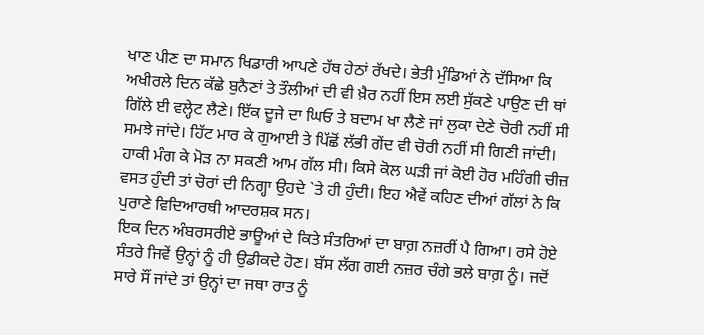ਖਾਣ ਪੀਣ ਦਾ ਸਮਾਨ ਖਿਡਾਰੀ ਆਪਣੇ ਹੱਥ ਹੇਠਾਂ ਰੱਖਦੇ। ਭੇਤੀ ਮੁੰਡਿਆਂ ਨੇ ਦੱਸਿਆ ਕਿ ਅਖੀਰਲੇ ਦਿਨ ਕੱਛੇ ਬੁਨੈਣਾਂ ਤੇ ਤੌਲੀਆਂ ਦੀ ਵੀ ਖ਼ੈਰ ਨਹੀਂ ਇਸ ਲਈ ਸੁੱਕਣੇ ਪਾਉਣ ਦੀ ਥਾਂ ਗਿੱਲੇ ਈ ਵਲ੍ਹੇਟ ਲੈਣੇ। ਇੱਕ ਦੂਜੇ ਦਾ ਘਿਓ ਤੇ ਬਦਾਮ ਖਾ ਲੈਣੇ ਜਾਂ ਲੁਕਾ ਦੇਣੇ ਚੋਰੀ ਨਹੀਂ ਸੀ ਸਮਝੇ ਜਾਂਦੇ। ਹਿੱਟ ਮਾਰ ਕੇ ਗੁਆਈ ਤੇ ਪਿੱਛੋਂ ਲੱਭੀ ਗੇਂਦ ਵੀ ਚੋਰੀ ਨਹੀਂ ਸੀ ਗਿਣੀ ਜਾਂਦੀ। ਹਾਕੀ ਮੰਗ ਕੇ ਮੋੜ ਨਾ ਸਕਣੀ ਆਮ ਗੱਲ ਸੀ। ਕਿਸੇ ਕੋਲ ਘੜੀ ਜਾਂ ਕੋਈ ਹੋਰ ਮਹਿੰਗੀ ਚੀਜ਼ ਵਸਤ ਹੁੰਦੀ ਤਾਂ ਚੋਰਾਂ ਦੀ ਨਿਗ੍ਹਾ ਉਹਦੇ `ਤੇ ਹੀ ਹੁੰਦੀ। ਇਹ ਐਵੇਂ ਕਹਿਣ ਦੀਆਂ ਗੱਲਾਂ ਨੇ ਕਿ ਪੁਰਾਣੇ ਵਿਦਿਆਰਥੀ ਆਦਰਸ਼ਕ ਸਨ।
ਇਕ ਦਿਨ ਅੰਬਰਸਰੀਏ ਭਾਊਆਂ ਦੇ ਕਿਤੇ ਸੰਤਰਿਆਂ ਦਾ ਬਾਗ਼ ਨਜ਼ਰੀਂ ਪੈ ਗਿਆ। ਰਸੇ ਹੋਏ ਸੰਤਰੇ ਜਿਵੇਂ ਉਨ੍ਹਾਂ ਨੂੰ ਹੀ ਉਡੀਕਦੇ ਹੋਣ। ਬੱਸ ਲੱਗ ਗਈ ਨਜ਼ਰ ਚੰਗੇ ਭਲੇ ਬਾਗ਼ ਨੂੰ। ਜਦੋਂ ਸਾਰੇ ਸੌਂ ਜਾਂਦੇ ਤਾਂ ਉਨ੍ਹਾਂ ਦਾ ਜਥਾ ਰਾਤ ਨੂੰ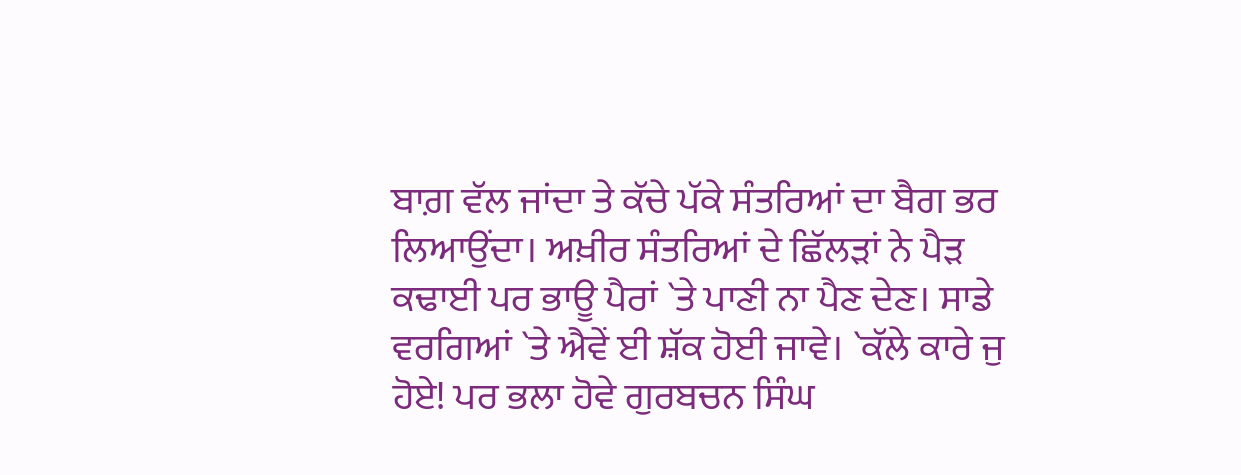ਬਾਗ਼ ਵੱਲ ਜਾਂਦਾ ਤੇ ਕੱਚੇ ਪੱਕੇ ਸੰਤਰਿਆਂ ਦਾ ਬੈਗ ਭਰ ਲਿਆਉਂਦਾ। ਅਖ਼ੀਰ ਸੰਤਰਿਆਂ ਦੇ ਛਿੱਲੜਾਂ ਨੇ ਪੈੜ ਕਢਾਈ ਪਰ ਭਾਊ ਪੈਰਾਂ `ਤੇ ਪਾਣੀ ਨਾ ਪੈਣ ਦੇਣ। ਸਾਡੇ ਵਰਗਿਆਂ `ਤੇ ਐਵੇਂ ਈ ਸ਼ੱਕ ਹੋਈ ਜਾਵੇ। `ਕੱਲੇ ਕਾਰੇ ਜੁ ਹੋਏ! ਪਰ ਭਲਾ ਹੋਵੇ ਗੁਰਬਚਨ ਸਿੰਘ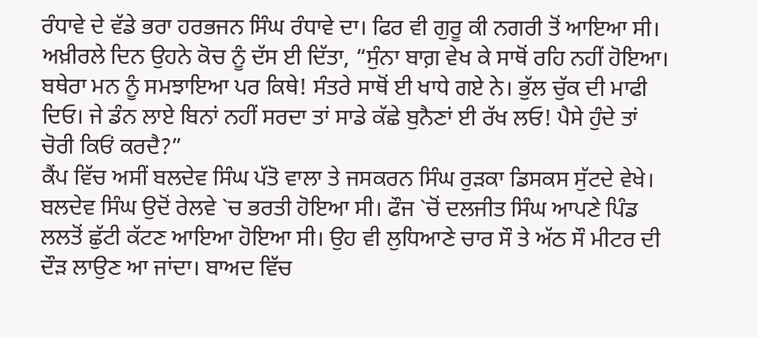ਰੰਧਾਵੇ ਦੇ ਵੱਡੇ ਭਰਾ ਹਰਭਜਨ ਸਿੰਘ ਰੰਧਾਵੇ ਦਾ। ਫਿਰ ਵੀ ਗੁਰੂ ਕੀ ਨਗਰੀ ਤੋਂ ਆਇਆ ਸੀ। ਅਖ਼ੀਰਲੇ ਦਿਨ ਉਹਨੇ ਕੋਚ ਨੂੰ ਦੱਸ ਈ ਦਿੱਤਾ, “ਸੁੰਨਾ ਬਾਗ਼ ਵੇਖ ਕੇ ਸਾਥੋਂ ਰਹਿ ਨਹੀਂ ਹੋਇਆ। ਬਥੇਰਾ ਮਨ ਨੂੰ ਸਮਝਾਇਆ ਪਰ ਕਿਥੇ! ਸੰਤਰੇ ਸਾਥੋਂ ਈ ਖਾਧੇ ਗਏ ਨੇ। ਭੁੱਲ ਚੁੱਕ ਦੀ ਮਾਫੀ ਦਿਓ। ਜੇ ਡੰਨ ਲਾਏ ਬਿਨਾਂ ਨਹੀਂ ਸਰਦਾ ਤਾਂ ਸਾਡੇ ਕੱਛੇ ਬੁਨੈਣਾਂ ਈ ਰੱਖ ਲਓ! ਪੈਸੇ ਹੁੰਦੇ ਤਾਂ ਚੋਰੀ ਕਿਓਂ ਕਰਦੈ?”
ਕੈਂਪ ਵਿੱਚ ਅਸੀਂ ਬਲਦੇਵ ਸਿੰਘ ਪੱਤੋ ਵਾਲਾ ਤੇ ਜਸਕਰਨ ਸਿੰਘ ਰੁੜਕਾ ਡਿਸਕਸ ਸੁੱਟਦੇ ਵੇਖੇ। ਬਲਦੇਵ ਸਿੰਘ ਉਦੋਂ ਰੇਲਵੇ `ਚ ਭਰਤੀ ਹੋਇਆ ਸੀ। ਫੌਜ `ਚੋਂ ਦਲਜੀਤ ਸਿੰਘ ਆਪਣੇ ਪਿੰਡ ਲਲਤੋਂ ਛੁੱਟੀ ਕੱਟਣ ਆਇਆ ਹੋਇਆ ਸੀ। ਉਹ ਵੀ ਲੁਧਿਆਣੇ ਚਾਰ ਸੌ ਤੇ ਅੱਠ ਸੌ ਮੀਟਰ ਦੀ ਦੌੜ ਲਾਉਣ ਆ ਜਾਂਦਾ। ਬਾਅਦ ਵਿੱਚ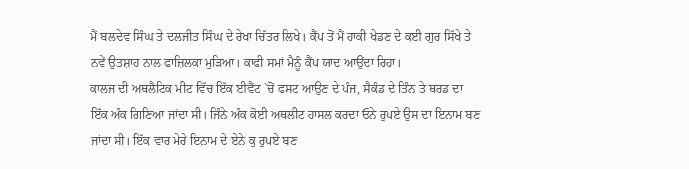ਮੈਂ ਬਲਦੇਵ ਸਿੰਘ ਤੇ ਦਲਜੀਤ ਸਿੰਘ ਦੇ ਰੇਖਾ ਚਿੱਤਰ ਲਿਖੇ। ਕੈਂਪ ਤੋਂ ਮੈਂ ਹਾਕੀ ਖੇਡਣ ਦੇ ਕਈ ਗੁਰ ਸਿੱਖੇ ਤੇ ਨਵੇਂ ਉਤਸ਼ਾਹ ਨਾਲ ਫਾਜ਼ਿਲਕਾ ਮੁੜਿਆ। ਕਾਫੀ ਸਮਾਂ ਮੈਨੂੰ ਕੈਂਪ ਯਾਦ ਆਉਂਦਾ ਰਿਹਾ।
ਕਾਲਜ ਦੀ ਅਥਲੈਟਿਕ ਮੀਟ ਵਿੱਚ ਇੱਕ ਈਵੈਂਟ `ਚੋਂ ਫਸਟ ਆਉਣ ਦੇ ਪੰਜ, ਸੈਕੰਡ ਦੇ ਤਿੰਨ ਤੇ ਥਰਡ ਦਾ ਇੱਕ ਅੰਕ ਗਿਣਿਆ ਜਾਂਦਾ ਸੀ। ਜਿੰਨੇ ਅੰਕ ਕੋਈ ਅਥਲੀਟ ਹਾਸਲ ਕਰਦਾ ਓਨੇ ਰੁਪਏ ਉਸ ਦਾ ਇਨਾਮ ਬਣ ਜਾਂਦਾ ਸੀ। ਇੱਕ ਵਾਰ ਮੇਰੇ ਇਨਾਮ ਦੇ ਏਨੇ ਕੁ ਰੁਪਏ ਬਣ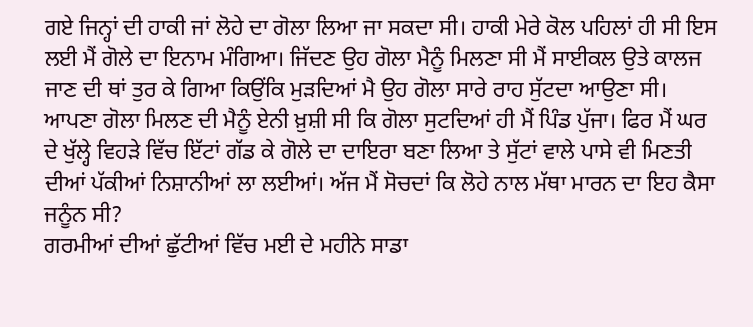ਗਏ ਜਿਨ੍ਹਾਂ ਦੀ ਹਾਕੀ ਜਾਂ ਲੋਹੇ ਦਾ ਗੋਲਾ ਲਿਆ ਜਾ ਸਕਦਾ ਸੀ। ਹਾਕੀ ਮੇਰੇ ਕੋਲ ਪਹਿਲਾਂ ਹੀ ਸੀ ਇਸ ਲਈ ਮੈਂ ਗੋਲੇ ਦਾ ਇਨਾਮ ਮੰਗਿਆ। ਜਿੱਦਣ ਉਹ ਗੋਲਾ ਮੈਨੂੰ ਮਿਲਣਾ ਸੀ ਮੈਂ ਸਾਈਕਲ ਉਤੇ ਕਾਲਜ ਜਾਣ ਦੀ ਥਾਂ ਤੁਰ ਕੇ ਗਿਆ ਕਿਉਂਕਿ ਮੁੜਦਿਆਂ ਮੈ ਉਹ ਗੋਲਾ ਸਾਰੇ ਰਾਹ ਸੁੱਟਦਾ ਆਉਣਾ ਸੀ। ਆਪਣਾ ਗੋਲਾ ਮਿਲਣ ਦੀ ਮੈਨੂੰ ਏਨੀ ਖ਼ੁਸ਼ੀ ਸੀ ਕਿ ਗੋਲਾ ਸੁਟਦਿਆਂ ਹੀ ਮੈਂ ਪਿੰਡ ਪੁੱਜਾ। ਫਿਰ ਮੈਂ ਘਰ ਦੇ ਖੁੱਲ੍ਹੇ ਵਿਹੜੇ ਵਿੱਚ ਇੱਟਾਂ ਗੱਡ ਕੇ ਗੋਲੇ ਦਾ ਦਾਇਰਾ ਬਣਾ ਲਿਆ ਤੇ ਸੁੱਟਾਂ ਵਾਲੇ ਪਾਸੇ ਵੀ ਮਿਣਤੀ ਦੀਆਂ ਪੱਕੀਆਂ ਨਿਸ਼ਾਨੀਆਂ ਲਾ ਲਈਆਂ। ਅੱਜ ਮੈਂ ਸੋਚਦਾਂ ਕਿ ਲੋਹੇ ਨਾਲ ਮੱਥਾ ਮਾਰਨ ਦਾ ਇਹ ਕੈਸਾ ਜਨੂੰਨ ਸੀ?
ਗਰਮੀਆਂ ਦੀਆਂ ਛੁੱਟੀਆਂ ਵਿੱਚ ਮਈ ਦੇ ਮਹੀਨੇ ਸਾਡਾ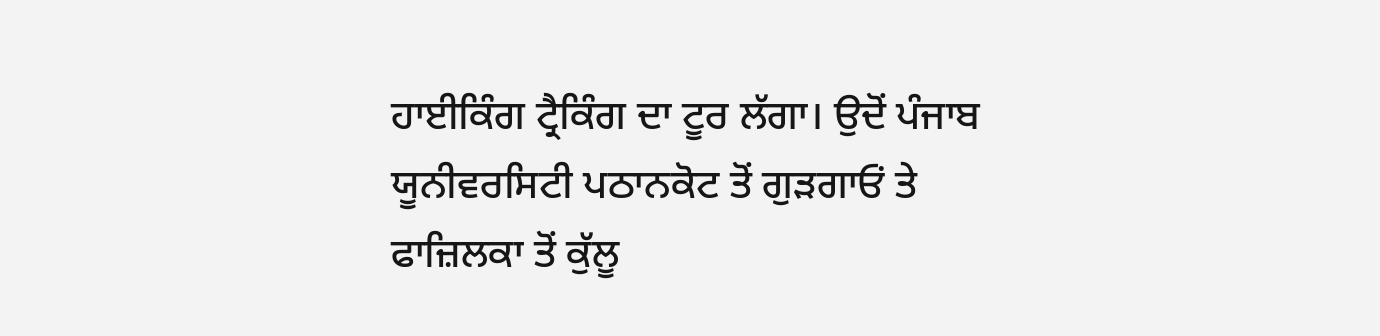ਹਾਈਕਿੰਗ ਟ੍ਰੈਕਿੰਗ ਦਾ ਟੂਰ ਲੱਗਾ। ਉਦੋਂ ਪੰਜਾਬ ਯੂਨੀਵਰਸਿਟੀ ਪਠਾਨਕੋਟ ਤੋਂ ਗੁੜਗਾਓਂ ਤੇ ਫਾਜ਼ਿਲਕਾ ਤੋਂ ਕੁੱਲੂ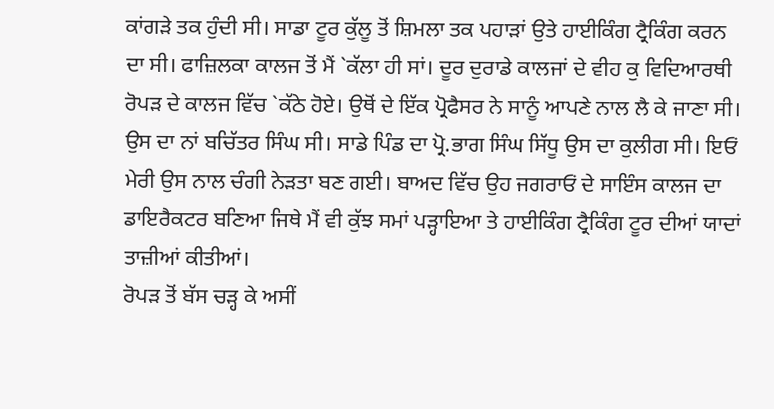ਕਾਂਗੜੇ ਤਕ ਹੁੰਦੀ ਸੀ। ਸਾਡਾ ਟੂਰ ਕੁੱਲੂ ਤੋਂ ਸ਼ਿਮਲਾ ਤਕ ਪਹਾੜਾਂ ਉਤੇ ਹਾਈਕਿੰਗ ਟ੍ਰੈਕਿੰਗ ਕਰਨ ਦਾ ਸੀ। ਫਾਜ਼ਿਲਕਾ ਕਾਲਜ ਤੋਂ ਮੈਂ `ਕੱਲਾ ਹੀ ਸਾਂ। ਦੂਰ ਦੁਰਾਡੇ ਕਾਲਜਾਂ ਦੇ ਵੀਹ ਕੁ ਵਿਦਿਆਰਥੀ ਰੋਪੜ ਦੇ ਕਾਲਜ ਵਿੱਚ `ਕੱਠੇ ਹੋਏ। ਉਥੋਂ ਦੇ ਇੱਕ ਪ੍ਰੋਫੈਸਰ ਨੇ ਸਾਨੂੰ ਆਪਣੇ ਨਾਲ ਲੈ ਕੇ ਜਾਣਾ ਸੀ। ਉਸ ਦਾ ਨਾਂ ਬਚਿੱਤਰ ਸਿੰਘ ਸੀ। ਸਾਡੇ ਪਿੰਡ ਦਾ ਪ੍ਰੋ.ਭਾਗ ਸਿੰਘ ਸਿੱਧੂ ਉਸ ਦਾ ਕੁਲੀਗ ਸੀ। ਇਓਂ ਮੇਰੀ ਉਸ ਨਾਲ ਚੰਗੀ ਨੇੜਤਾ ਬਣ ਗਈ। ਬਾਅਦ ਵਿੱਚ ਉਹ ਜਗਰਾਓਂ ਦੇ ਸਾਇੰਸ ਕਾਲਜ ਦਾ ਡਾਇਰੈਕਟਰ ਬਣਿਆ ਜਿਥੇ ਮੈਂ ਵੀ ਕੁੱਝ ਸਮਾਂ ਪੜ੍ਹਾਇਆ ਤੇ ਹਾਈਕਿੰਗ ਟ੍ਰੈਕਿੰਗ ਟੂਰ ਦੀਆਂ ਯਾਦਾਂ ਤਾਜ਼ੀਆਂ ਕੀਤੀਆਂ।
ਰੋਪੜ ਤੋਂ ਬੱਸ ਚੜ੍ਹ ਕੇ ਅਸੀਂ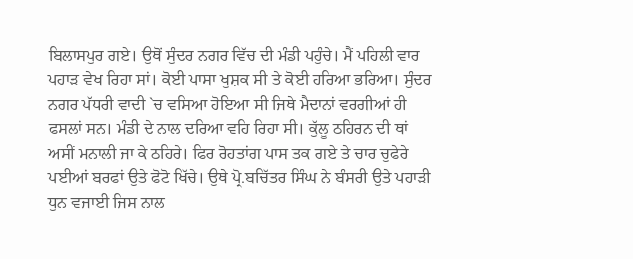ਬਿਲਾਸਪੁਰ ਗਏ। ਉਥੋਂ ਸੁੰਦਰ ਨਗਰ ਵਿੱਚ ਦੀ ਮੰਡੀ ਪਹੁੰਚੇ। ਮੈਂ ਪਹਿਲੀ ਵਾਰ ਪਹਾੜ ਵੇਖ ਰਿਹਾ ਸਾਂ। ਕੋਈ ਪਾਸਾ ਖੁਸ਼ਕ ਸੀ ਤੇ ਕੋਈ ਹਰਿਆ ਭਰਿਆ। ਸੁੰਦਰ ਨਗਰ ਪੱਧਰੀ ਵਾਦੀ `ਚ ਵਸਿਆ ਹੋਇਆ ਸੀ ਜਿਥੇ ਮੈਦਾਨਾਂ ਵਰਗੀਆਂ ਹੀ ਫਸਲਾਂ ਸਨ। ਮੰਡੀ ਦੇ ਨਾਲ ਦਰਿਆ ਵਹਿ ਰਿਹਾ ਸੀ। ਕੁੱਲੂ ਠਹਿਰਨ ਦੀ ਥਾਂ ਅਸੀਂ ਮਨਾਲੀ ਜਾ ਕੇ ਠਹਿਰੇ। ਫਿਰ ਰੋਹਤਾਂਗ ਪਾਸ ਤਕ ਗਏ ਤੇ ਚਾਰ ਚੁਫੇਰੇ ਪਈਆਂ ਬਰਫਾਂ ਉਤੇ ਫੋਟੋ ਖਿੱਚੇ। ਉਥੇ ਪ੍ਰੋ.ਬਚਿੱਤਰ ਸਿੰਘ ਨੇ ਬੰਸਰੀ ਉਤੇ ਪਹਾੜੀ ਧੁਨ ਵਜਾਈ ਜਿਸ ਨਾਲ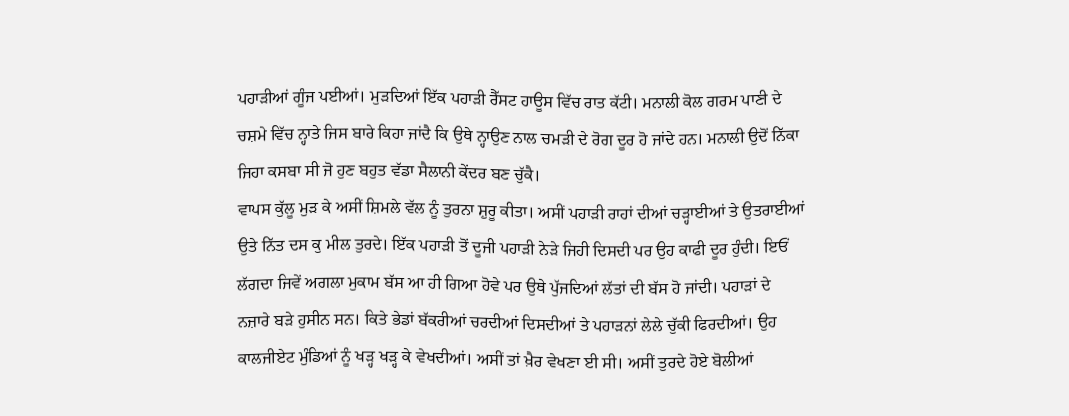ਪਹਾੜੀਆਂ ਗੂੰਜ ਪਈਆਂ। ਮੁੜਦਿਆਂ ਇੱਕ ਪਹਾੜੀ ਰੈੱਸਟ ਹਾਊਸ ਵਿੱਚ ਰਾਤ ਕੱਟੀ। ਮਨਾਲੀ ਕੋਲ ਗਰਮ ਪਾਣੀ ਦੇ ਚਸ਼ਮੇ ਵਿੱਚ ਨ੍ਹਾਤੇ ਜਿਸ ਬਾਰੇ ਕਿਹਾ ਜਾਂਦੈ ਕਿ ਉਥੇ ਨ੍ਹਾਉਣ ਨਾਲ ਚਮੜੀ ਦੇ ਰੋਗ ਦੂਰ ਹੋ ਜਾਂਦੇ ਹਨ। ਮਨਾਲੀ ਉਦੋਂ ਨਿੱਕਾ ਜਿਹਾ ਕਸਬਾ ਸੀ ਜੋ ਹੁਣ ਬਹੁਤ ਵੱਡਾ ਸੈਲਾਨੀ ਕੇਂਦਰ ਬਣ ਚੁੱਕੈ।
ਵਾਪਸ ਕੁੱਲੂ ਮੁੜ ਕੇ ਅਸੀਂ ਸ਼ਿਮਲੇ ਵੱਲ ਨੂੰ ਤੁਰਨਾ ਸ਼ੁਰੂ ਕੀਤਾ। ਅਸੀਂ ਪਹਾੜੀ ਰਾਹਾਂ ਦੀਆਂ ਚੜ੍ਹਾਈਆਂ ਤੇ ਉਤਰਾਈਆਂ ਉਤੇ ਨਿੱਤ ਦਸ ਕੁ ਮੀਲ ਤੁਰਦੇ। ਇੱਕ ਪਹਾੜੀ ਤੋਂ ਦੂਜੀ ਪਹਾੜੀ ਨੇੜੇ ਜਿਹੀ ਦਿਸਦੀ ਪਰ ਉਹ ਕਾਫੀ ਦੂਰ ਹੁੰਦੀ। ਇਓਂ ਲੱਗਦਾ ਜਿਵੇਂ ਅਗਲਾ ਮੁਕਾਮ ਬੱਸ ਆ ਹੀ ਗਿਆ ਹੋਵੇ ਪਰ ਉਥੇ ਪੁੱਜਦਿਆਂ ਲੱਤਾਂ ਦੀ ਬੱਸ ਹੋ ਜਾਂਦੀ। ਪਹਾੜਾਂ ਦੇ ਨਜ਼ਾਰੇ ਬੜੇ ਹੁਸੀਨ ਸਨ। ਕਿਤੇ ਭੇਡਾਂ ਬੱਕਰੀਆਂ ਚਰਦੀਆਂ ਦਿਸਦੀਆਂ ਤੇ ਪਹਾੜਨਾਂ ਲੇਲੇ ਚੁੱਕੀ ਫਿਰਦੀਆਂ। ਉਹ ਕਾਲਜੀਏਟ ਮੁੰਡਿਆਂ ਨੂੰ ਖੜ੍ਹ ਖੜ੍ਹ ਕੇ ਵੇਖਦੀਆਂ। ਅਸੀਂ ਤਾਂ ਖ਼ੈਰ ਵੇਖਣਾ ਈ ਸੀ। ਅਸੀਂ ਤੁਰਦੇ ਹੋਏ ਬੋਲੀਆਂ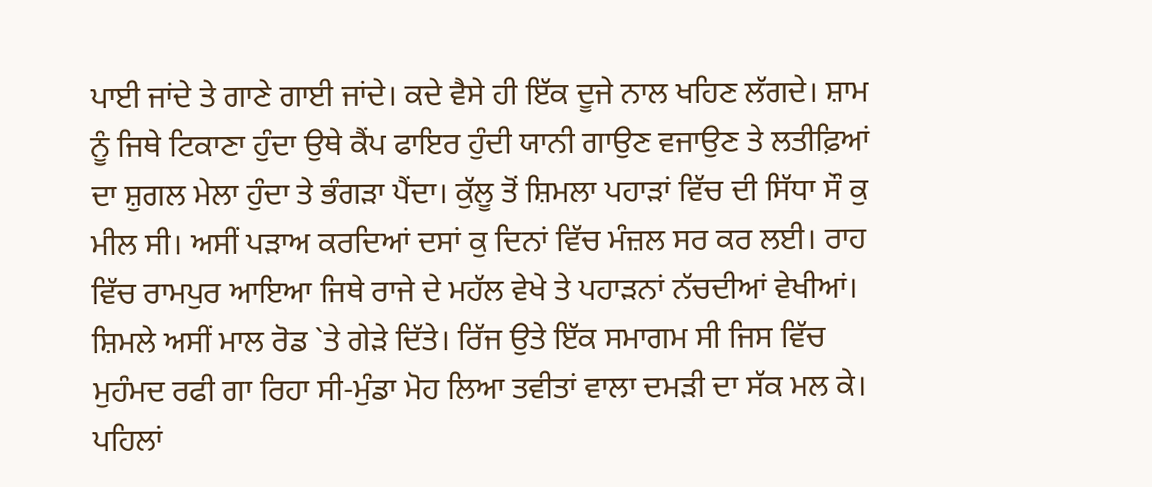ਪਾਈ ਜਾਂਦੇ ਤੇ ਗਾਣੇ ਗਾਈ ਜਾਂਦੇ। ਕਦੇ ਵੈਸੇ ਹੀ ਇੱਕ ਦੂਜੇ ਨਾਲ ਖਹਿਣ ਲੱਗਦੇ। ਸ਼ਾਮ ਨੂੰ ਜਿਥੇ ਟਿਕਾਣਾ ਹੁੰਦਾ ਉਥੇ ਕੈਂਪ ਫਾਇਰ ਹੁੰਦੀ ਯਾਨੀ ਗਾਉਣ ਵਜਾਉਣ ਤੇ ਲਤੀਫ਼ਿਆਂ ਦਾ ਸ਼ੁਗਲ ਮੇਲਾ ਹੁੰਦਾ ਤੇ ਭੰਗੜਾ ਪੈਂਦਾ। ਕੁੱਲੂ ਤੋਂ ਸ਼ਿਮਲਾ ਪਹਾੜਾਂ ਵਿੱਚ ਦੀ ਸਿੱਧਾ ਸੌ ਕੁ ਮੀਲ ਸੀ। ਅਸੀਂ ਪੜਾਅ ਕਰਦਿਆਂ ਦਸਾਂ ਕੁ ਦਿਨਾਂ ਵਿੱਚ ਮੰਜ਼ਲ ਸਰ ਕਰ ਲਈ। ਰਾਹ ਵਿੱਚ ਰਾਮਪੁਰ ਆਇਆ ਜਿਥੇ ਰਾਜੇ ਦੇ ਮਹੱਲ ਵੇਖੇ ਤੇ ਪਹਾੜਨਾਂ ਨੱਚਦੀਆਂ ਵੇਖੀਆਂ।
ਸ਼ਿਮਲੇ ਅਸੀਂ ਮਾਲ ਰੋਡ `ਤੇ ਗੇੜੇ ਦਿੱਤੇ। ਰਿੱਜ ਉਤੇ ਇੱਕ ਸਮਾਗਮ ਸੀ ਜਿਸ ਵਿੱਚ ਮੁਹੰਮਦ ਰਫੀ ਗਾ ਰਿਹਾ ਸੀ-ਮੁੰਡਾ ਮੋਹ ਲਿਆ ਤਵੀਤਾਂ ਵਾਲਾ ਦਮੜੀ ਦਾ ਸੱਕ ਮਲ ਕੇ। ਪਹਿਲਾਂ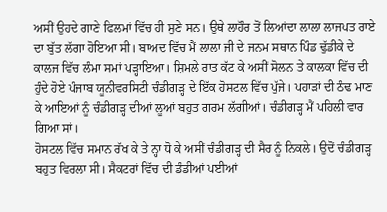ਅਸੀਂ ਉਹਦੇ ਗਾਣੇ ਫਿਲਮਾਂ ਵਿੱਚ ਹੀ ਸੁਣੇ ਸਨ। ਉਥੇ ਲਾਹੌਰ ਤੋਂ ਲਿਆਂਦਾ ਲਾਲਾ ਲਾਜਪਤ ਰਾਏ ਦਾ ਬੁੱਤ ਲੱਗਾ ਹੋਇਆ ਸੀ। ਬਾਅਦ ਵਿੱਚ ਮੈਂ ਲਾਲਾ ਜੀ ਦੇ ਜਨਮ ਸਥਾਨ ਪਿੰਡ ਢੁੱਡੀਕੇ ਦੇ ਕਾਲਜ ਵਿੱਚ ਲੰਮਾ ਸਮਾਂ ਪੜ੍ਹਾਇਆ। ਸ਼ਿਮਲੇ ਰਾਤ ਕੱਟ ਕੇ ਅਸੀਂ ਸੋਲਨ ਤੇ ਕਾਲਕਾ ਵਿੱਚ ਦੀ ਹੁੰਦੇ ਹੋਏ ਪੰਜਾਬ ਯੂਨੀਵਰਸਿਟੀ ਚੰਡੀਗੜ੍ਹ ਦੇ ਇੱਕ ਹੋਸਟਲ ਵਿੱਚ ਪੁੱਜੇ। ਪਹਾੜਾਂ ਦੀ ਠੰਢ ਮਾਣ ਕੇ ਆਇਆਂ ਨੂੰ ਚੰਡੀਗੜ੍ਹ ਦੀਆਂ ਲੂਆਂ ਬਹੁਤ ਗਰਮ ਲੱਗੀਆਂ। ਚੰਡੀਗੜ੍ਹ ਮੈਂ ਪਹਿਲੀ ਵਾਰ ਗਿਆ ਸਾਂ।
ਹੋਸਟਲ ਵਿੱਚ ਸਮਾਨ ਰੱਖ ਕੇ ਤੇ ਨ੍ਹਾ ਧੋ ਕੇ ਅਸੀਂ ਚੰਡੀਗੜ੍ਹ ਦੀ ਸੈਰ ਨੂੰ ਨਿਕਲੇ। ਉਦੋਂ ਚੰਡੀਗੜ੍ਹ ਬਹੁਤ ਵਿਰਲਾ ਸੀ। ਸੈਕਟਰਾਂ ਵਿੱਚ ਦੀ ਡੰਡੀਆਂ ਪਈਆਂ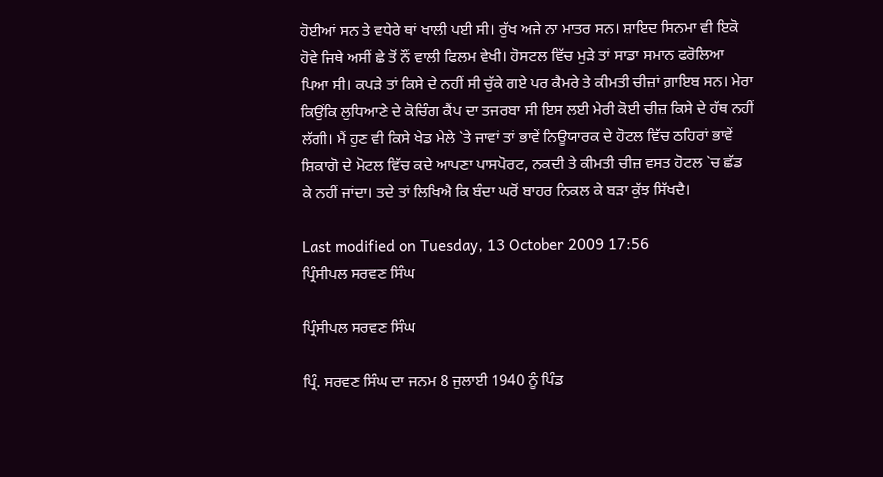ਹੋਈਆਂ ਸਨ ਤੇ ਵਧੇਰੇ ਥਾਂ ਖਾਲੀ ਪਈ ਸੀ। ਰੁੱਖ ਅਜੇ ਨਾ ਮਾਤਰ ਸਨ। ਸ਼ਾਇਦ ਸਿਨਮਾ ਵੀ ਇਕੋ ਹੋਵੇ ਜਿਥੇ ਅਸੀਂ ਛੇ ਤੋਂ ਨੌਂ ਵਾਲੀ ਫਿਲਮ ਵੇਖੀ। ਹੋਸਟਲ ਵਿੱਚ ਮੁੜੇ ਤਾਂ ਸਾਡਾ ਸਮਾਨ ਫਰੋਲਿਆ ਪਿਆ ਸੀ। ਕਪੜੇ ਤਾਂ ਕਿਸੇ ਦੇ ਨਹੀਂ ਸੀ ਚੁੱਕੇ ਗਏ ਪਰ ਕੈਮਰੇ ਤੇ ਕੀਮਤੀ ਚੀਜ਼ਾਂ ਗ਼ਾਇਬ ਸਨ। ਮੇਰਾ ਕਿਉਂਕਿ ਲੁਧਿਆਣੇ ਦੇ ਕੋਚਿੰਗ ਕੈਂਪ ਦਾ ਤਜਰਬਾ ਸੀ ਇਸ ਲਈ ਮੇਰੀ ਕੋਈ ਚੀਜ਼ ਕਿਸੇ ਦੇ ਹੱਥ ਨਹੀਂ ਲੱਗੀ। ਮੈਂ ਹੁਣ ਵੀ ਕਿਸੇ ਖੇਡ ਮੇਲੇ `ਤੇ ਜਾਵਾਂ ਤਾਂ ਭਾਵੇਂ ਨਿਊਯਾਰਕ ਦੇ ਹੋਟਲ ਵਿੱਚ ਠਹਿਰਾਂ ਭਾਵੇਂ ਸ਼ਿਕਾਗੋ ਦੇ ਮੋਟਲ ਵਿੱਚ ਕਦੇ ਆਪਣਾ ਪਾਸਪੋਰਟ, ਨਕਦੀ ਤੇ ਕੀਮਤੀ ਚੀਜ਼ ਵਸਤ ਹੋਟਲ `ਚ ਛੱਡ ਕੇ ਨਹੀਂ ਜਾਂਦਾ। ਤਦੇ ਤਾਂ ਲਿਖਿਐ ਕਿ ਬੰਦਾ ਘਰੋਂ ਬਾਹਰ ਨਿਕਲ ਕੇ ਬੜਾ ਕੁੱਝ ਸਿੱਖਦੈ।

Last modified on Tuesday, 13 October 2009 17:56
ਪ੍ਰਿੰਸੀਪਲ ਸਰਵਣ ਸਿੰਘ

ਪ੍ਰਿੰਸੀਪਲ ਸਰਵਣ ਸਿੰਘ

ਪ੍ਰਿੰ. ਸਰਵਣ ਸਿੰਘ ਦਾ ਜਨਮ 8 ਜੁਲਾਈ 1940 ਨੂੰ ਪਿੰਡ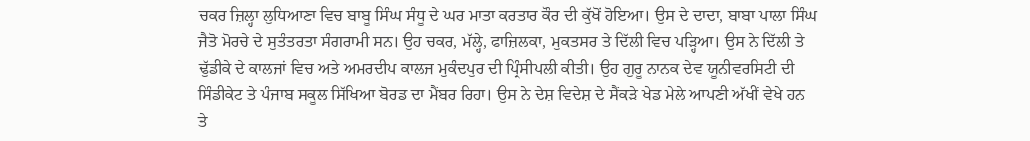ਚਕਰ ਜ਼ਿਲ੍ਹਾ ਲੁਧਿਆਣਾ ਵਿਚ ਬਾਬੂ ਸਿੰਘ ਸੰਧੂ ਦੇ ਘਰ ਮਾਤਾ ਕਰਤਾਰ ਕੌਰ ਦੀ ਕੁੱਖੋਂ ਹੋਇਆ। ਉਸ ਦੇ ਦਾਦਾ, ਬਾਬਾ ਪਾਲਾ ਸਿੰਘ ਜੈਤੋ ਮੋਰਚੇ ਦੇ ਸੁਤੰਤਰਤਾ ਸੰਗਰਾਮੀ ਸਨ। ਉਹ ਚਕਰ, ਮੱਲ੍ਹੇ, ਫਾਜ਼ਿਲਕਾ, ਮੁਕਤਸਰ ਤੇ ਦਿੱਲੀ ਵਿਚ ਪੜ੍ਹਿਆ। ਉਸ ਨੇ ਦਿੱਲੀ ਤੇ ਢੁੱਡੀਕੇ ਦੇ ਕਾਲਜਾਂ ਵਿਚ ਅਤੇ ਅਮਰਦੀਪ ਕਾਲਜ ਮੁਕੰਦਪੁਰ ਦੀ ਪ੍ਰਿੰਸੀਪਲੀ ਕੀਤੀ। ਉਹ ਗੁਰੂ ਨਾਨਕ ਦੇਵ ਯੂਨੀਵਰਸਿਟੀ ਦੀ ਸਿੰਡੀਕੇਟ ਤੇ ਪੰਜਾਬ ਸਕੂਲ ਸਿੱਖਿਆ ਬੋਰਡ ਦਾ ਮੈਂਬਰ ਰਿਹਾ। ਉਸ ਨੇ ਦੇਸ਼ ਵਿਦੇਸ਼ ਦੇ ਸੈਂਕੜੇ ਖੇਡ ਮੇਲੇ ਆਪਣੀ ਅੱਖੀਂ ਵੇਖੇ ਹਨ ਤੇ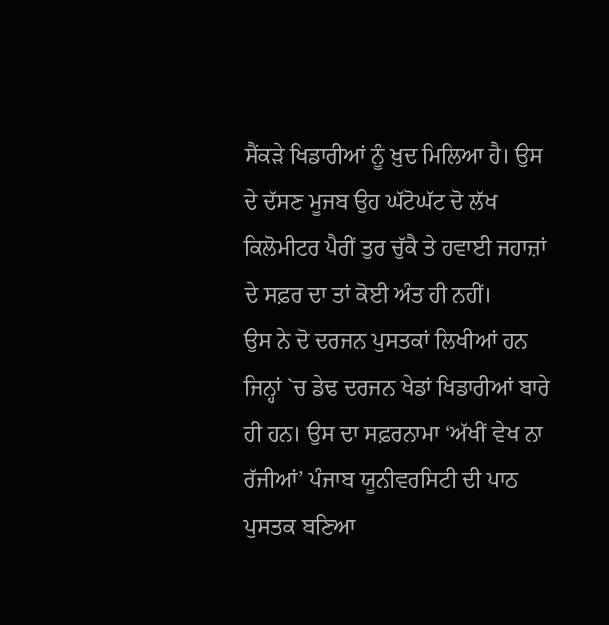ਸੈਂਕੜੇ ਖਿਡਾਰੀਆਂ ਨੂੰ ਖ਼ੁਦ ਮਿਲਿਆ ਹੈ। ਉਸ ਦੇ ਦੱਸਣ ਮੂਜਬ ਉਹ ਘੱਟੋਘੱਟ ਦੋ ਲੱਖ ਕਿਲੋਮੀਟਰ ਪੈਰੀਂ ਤੁਰ ਚੁੱਕੈ ਤੇ ਹਵਾਈ ਜਹਾਜ਼ਾਂ ਦੇ ਸਫ਼ਰ ਦਾ ਤਾਂ ਕੋਈ ਅੰਤ ਹੀ ਨਹੀਂ।
ਉਸ ਨੇ ਦੋ ਦਰਜਨ ਪੁਸਤਕਾਂ ਲਿਖੀਆਂ ਹਨ ਜਿਨ੍ਹਾਂ `ਚ ਡੇਢ ਦਰਜਨ ਖੇਡਾਂ ਖਿਡਾਰੀਆਂ ਬਾਰੇ ਹੀ ਹਨ। ਉਸ ਦਾ ਸਫ਼ਰਨਾਮਾ ‘ਅੱਖੀਂ ਵੇਖ ਨਾ ਰੱਜੀਆਂ’ ਪੰਜਾਬ ਯੂਨੀਵਰਸਿਟੀ ਦੀ ਪਾਠ ਪੁਸਤਕ ਬਣਿਆ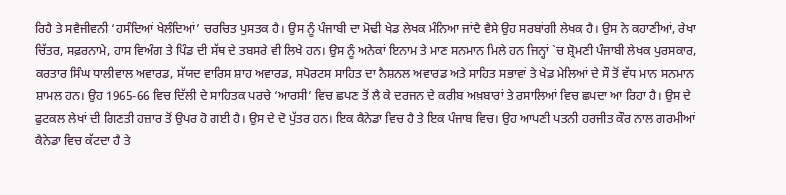ਰਿਹੈ ਤੇ ਸਵੈਜੀਵਨੀ ‘ਹਸੰਦਿਆਂ ਖੇਲੰਦਿਆਂ’ ਚਰਚਿਤ ਪੁਸਤਕ ਹੈ। ਉਸ ਨੂੰ ਪੰਜਾਬੀ ਦਾ ਮੋਢੀ ਖੇਡ ਲੇਖਕ ਮੰਨਿਆ ਜਾਂਦੈ ਵੈਸੇ ਉਹ ਸਰਬਾਂਗੀ ਲੇਖਕ ਹੈ। ਉਸ ਨੇ ਕਹਾਣੀਆਂ, ਰੇਖਾ ਚਿੱਤਰ, ਸਫ਼ਰਨਾਮੇ, ਹਾਸ ਵਿਅੰਗ ਤੇ ਪਿੰਡ ਦੀ ਸੱਥ ਦੇ ਤਬਸਰੇ ਵੀ ਲਿਖੇ ਹਨ। ਉਸ ਨੂੰ ਅਨੇਕਾਂ ਇਨਾਮ ਤੇ ਮਾਣ ਸਨਮਾਨ ਮਿਲੇ ਹਨ ਜਿਨ੍ਹਾਂ `ਚ ਸ਼੍ਰੋਮਣੀ ਪੰਜਾਬੀ ਲੇਖਕ ਪੁਰਸਕਾਰ, ਕਰਤਾਰ ਸਿੰਘ ਧਾਲੀਵਾਲ ਅਵਾਰਡ, ਸੱਯਦ ਵਾਰਿਸ ਸ਼ਾਹ ਅਵਾਰਡ, ਸਪੋਰਟਸ ਸਾਹਿਤ ਦਾ ਨੈਸ਼ਨਲ ਅਵਾਰਡ ਅਤੇ ਸਾਹਿਤ ਸਭਾਵਾਂ ਤੇ ਖੇਡ ਮੇਲਿਆਂ ਦੇ ਸੌ ਤੋਂ ਵੱਧ ਮਾਨ ਸਨਮਾਨ ਸ਼ਾਮਲ ਹਨ। ਉਹ 1965-66 ਵਿਚ ਦਿੱਲੀ ਦੇ ਸਾਹਿਤਕ ਪਰਚੇ ‘ਆਰਸੀ’ ਵਿਚ ਛਪਣ ਤੋਂ ਲੈ ਕੇ ਦਰਜਨ ਦੇ ਕਰੀਬ ਅਖ਼ਬਾਰਾਂ ਤੇ ਰਸਾਲਿਆਂ ਵਿਚ ਛਪਦਾ ਆ ਰਿਹਾ ਹੈ। ਉਸ ਦੇ ਫੁਟਕਲ ਲੇਖਾਂ ਦੀ ਗਿਣਤੀ ਹਜ਼ਾਰ ਤੋਂ ਉਪਰ ਹੋ ਗਈ ਹੈ। ਉਸ ਦੇ ਦੋ ਪੁੱਤਰ ਹਨ। ਇਕ ਕੈਨੇਡਾ ਵਿਚ ਹੈ ਤੇ ਇਕ ਪੰਜਾਬ ਵਿਚ। ਉਹ ਆਪਣੀ ਪਤਨੀ ਹਰਜੀਤ ਕੌਰ ਨਾਲ ਗਰਮੀਆਂ ਕੈਨੇਡਾ ਵਿਚ ਕੱਟਦਾ ਹੈ ਤੇ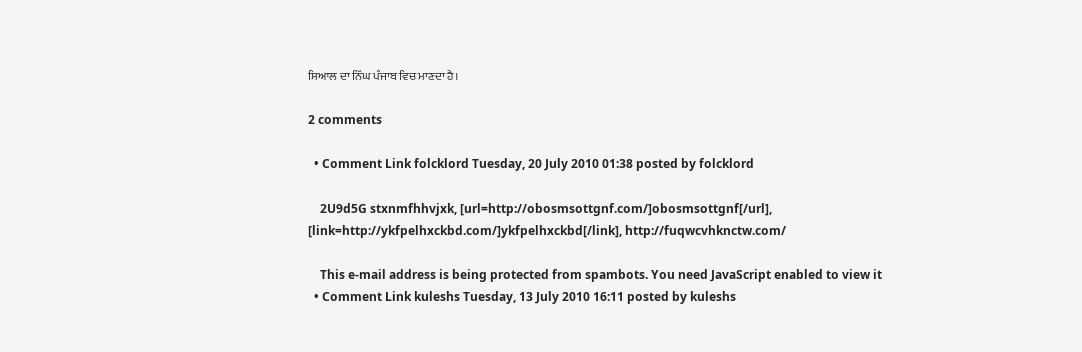ਸਿਆਲ ਦਾ ਨਿੱਘ ਪੰਜਾਬ ਵਿਚ ਮਾਣਦਾ ਹੈ।

2 comments

  • Comment Link folcklord Tuesday, 20 July 2010 01:38 posted by folcklord

    2U9d5G stxnmfhhvjxk, [url=http://obosmsottgnf.com/]obosmsottgnf[/url], [link=http://ykfpelhxckbd.com/]ykfpelhxckbd[/link], http://fuqwcvhknctw.com/

    This e-mail address is being protected from spambots. You need JavaScript enabled to view it
  • Comment Link kuleshs Tuesday, 13 July 2010 16:11 posted by kuleshs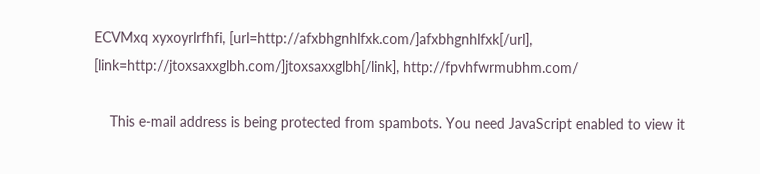ECVMxq xyxoyrlrfhfi, [url=http://afxbhgnhlfxk.com/]afxbhgnhlfxk[/url], [link=http://jtoxsaxxglbh.com/]jtoxsaxxglbh[/link], http://fpvhfwrmubhm.com/

    This e-mail address is being protected from spambots. You need JavaScript enabled to view it